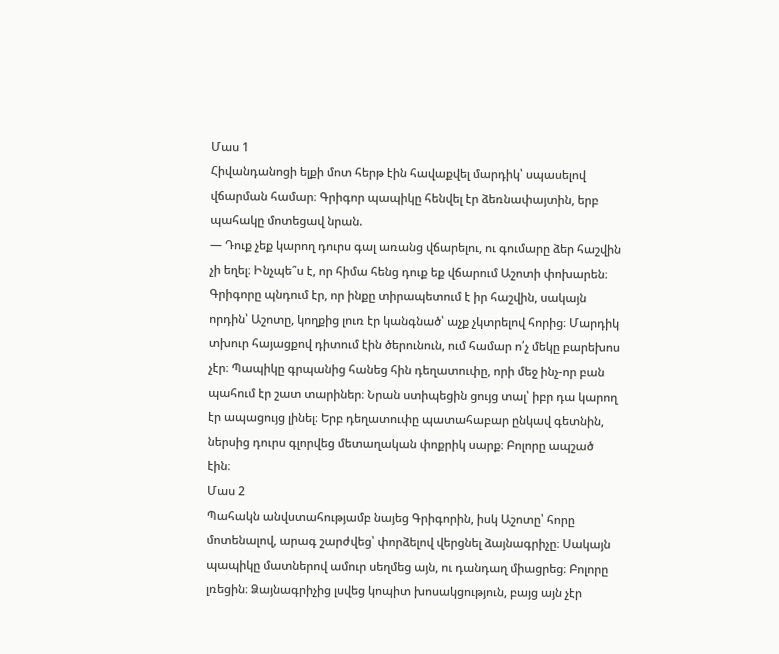Մաս 1
Հիվանդանոցի ելքի մոտ հերթ էին հավաքվել մարդիկ՝ սպասելով վճարման համար։ Գրիգոր պապիկը հենվել էր ձեռնափայտին, երբ պահակը մոտեցավ նրան.
— Դուք չեք կարող դուրս գալ առանց վճարելու, ու գումարը ձեր հաշվին չի եղել։ Ինչպե՞ս է, որ հիմա հենց դուք եք վճարում Աշոտի փոխարեն։
Գրիգորը պնդում էր, որ ինքը տիրապետում է իր հաշվին, սակայն որդին՝ Աշոտը, կողքից լուռ էր կանգնած՝ աչք չկտրելով հորից։ Մարդիկ տխուր հայացքով դիտում էին ծերունուն, ում համար ո՛չ մեկը բարեխոս չէր։ Պապիկը գրպանից հանեց հին դեղատուփը, որի մեջ ինչ-որ բան պահում էր շատ տարիներ։ Նրան ստիպեցին ցույց տալ՝ իբր դա կարող էր ապացույց լինել։ Երբ դեղատուփը պատահաբար ընկավ գետնին, ներսից դուրս գլորվեց մետաղական փոքրիկ սարք։ Բոլորը ապշած էին։
Մաս 2
Պահակն անվստահությամբ նայեց Գրիգորին, իսկ Աշոտը՝ հորը մոտենալով, արագ շարժվեց՝ փորձելով վերցնել ձայնագրիչը։ Սակայն պապիկը մատներով ամուր սեղմեց այն, ու դանդաղ միացրեց։ Բոլորը լռեցին։ Ձայնագրիչից լսվեց կոպիտ խոսակցություն, բայց այն չէր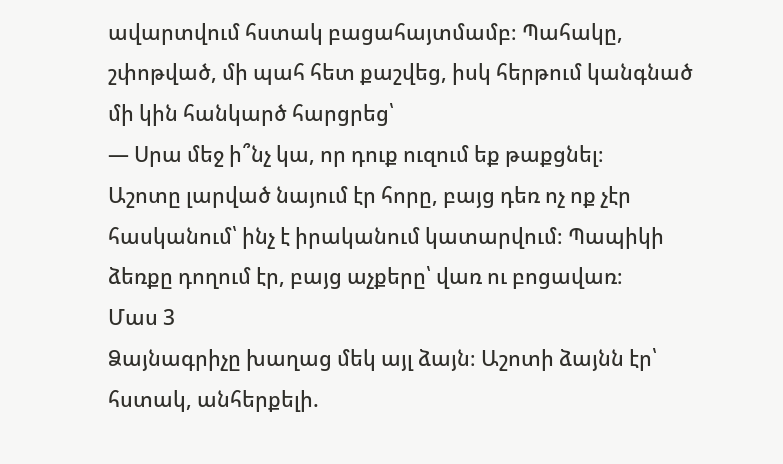ավարտվում հստակ բացահայտմամբ։ Պահակը, շփոթված, մի պահ հետ քաշվեց, իսկ հերթում կանգնած մի կին հանկարծ հարցրեց՝
— Սրա մեջ ի՞նչ կա, որ դուք ուզում եք թաքցնել։
Աշոտը լարված նայում էր հորը, բայց դեռ ոչ ոք չէր հասկանում՝ ինչ է իրականում կատարվում։ Պապիկի ձեռքը դողում էր, բայց աչքերը՝ վառ ու բոցավառ։
Մաս 3
Ձայնագրիչը խաղաց մեկ այլ ձայն։ Աշոտի ձայնն էր՝ հստակ, անհերքելի.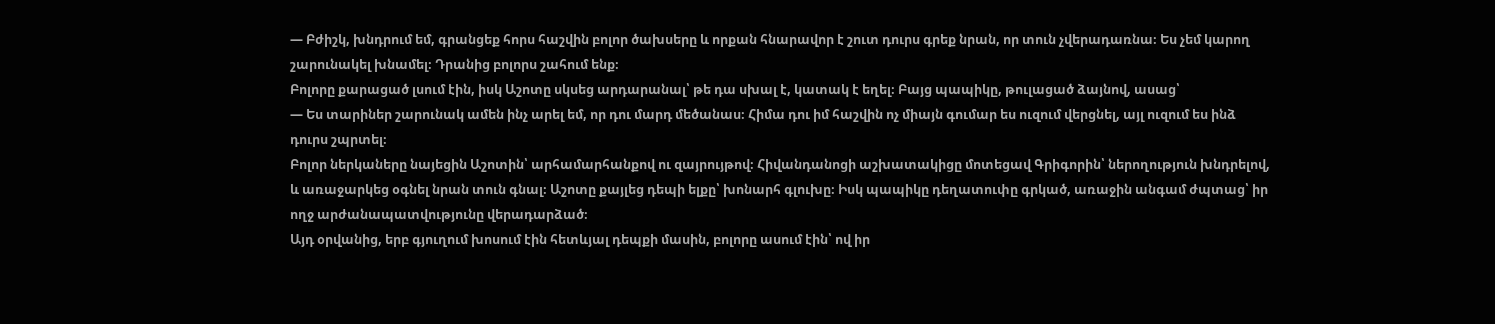— Բժիշկ, խնդրում եմ, գրանցեք հորս հաշվին բոլոր ծախսերը և որքան հնարավոր է շուտ դուրս գրեք նրան, որ տուն չվերադառնա։ Ես չեմ կարող շարունակել խնամել։ Դրանից բոլորս շահում ենք։
Բոլորը քարացած լսում էին, իսկ Աշոտը սկսեց արդարանալ՝ թե դա սխալ է, կատակ է եղել։ Բայց պապիկը, թուլացած ձայնով, ասաց՝
— Ես տարիներ շարունակ ամեն ինչ արել եմ, որ դու մարդ մեծանաս։ Հիմա դու իմ հաշվին ոչ միայն գումար ես ուզում վերցնել, այլ ուզում ես ինձ դուրս շպրտել։
Բոլոր ներկաները նայեցին Աշոտին՝ արհամարհանքով ու զայրույթով։ Հիվանդանոցի աշխատակիցը մոտեցավ Գրիգորին՝ ներողություն խնդրելով, և առաջարկեց օգնել նրան տուն գնալ։ Աշոտը քայլեց դեպի ելքը՝ խոնարհ գլուխը։ Իսկ պապիկը դեղատուփը գրկած, առաջին անգամ ժպտաց՝ իր ողջ արժանապատվությունը վերադարձած։
Այդ օրվանից, երբ գյուղում խոսում էին հետևյալ դեպքի մասին, բոլորը ասում էին՝ ով իր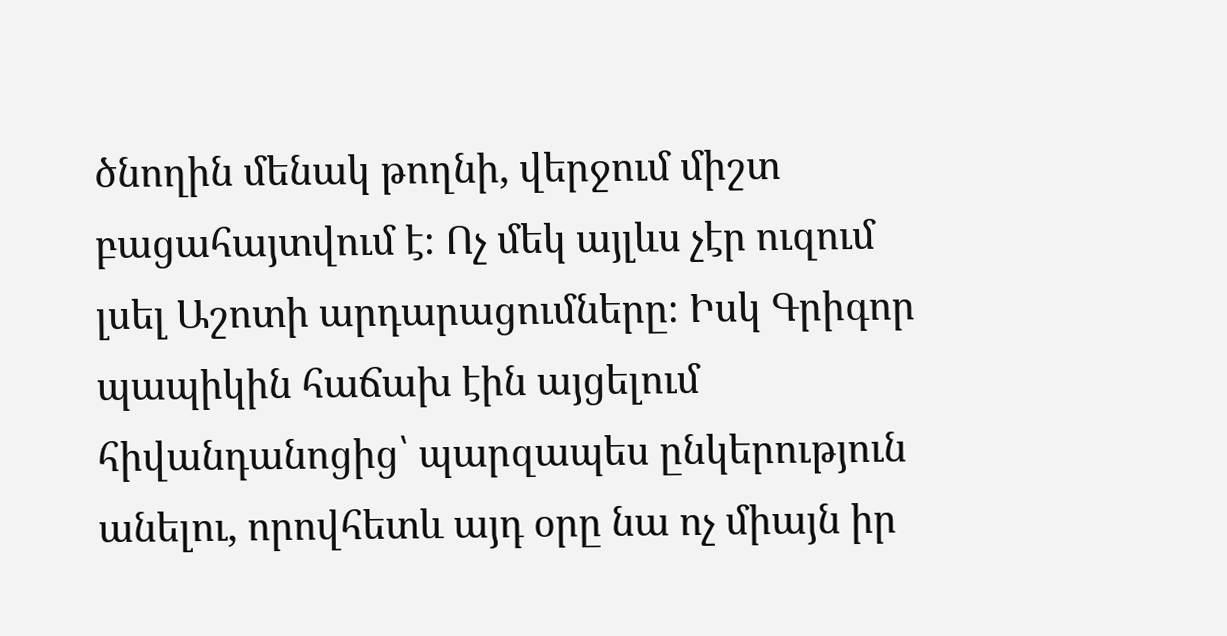ծնողին մենակ թողնի, վերջում միշտ բացահայտվում է։ Ոչ մեկ այլևս չէր ուզում լսել Աշոտի արդարացումները։ Իսկ Գրիգոր պապիկին հաճախ էին այցելում հիվանդանոցից՝ պարզապես ընկերություն անելու, որովհետև այդ օրը նա ոչ միայն իր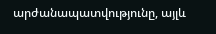արժանապատվությունը, այլև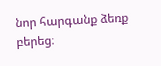նոր հարգանք ձեռք բերեց։